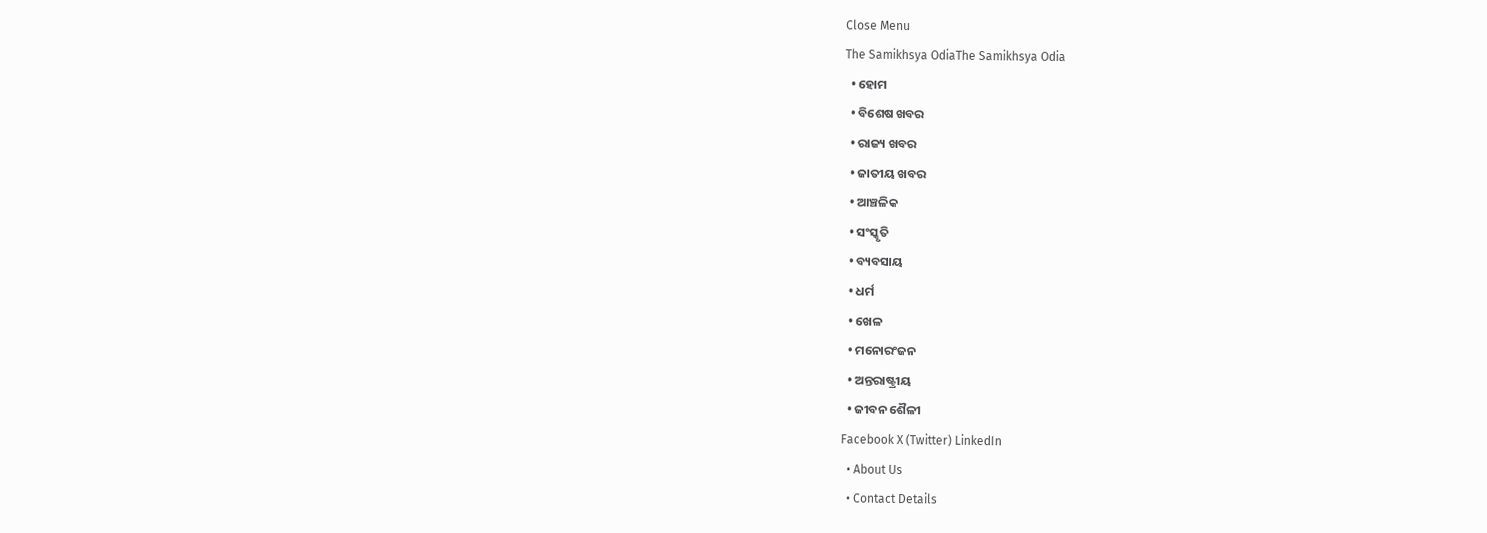Close Menu
The Samikhsya OdiaThe Samikhsya Odia
  • ହୋମ
  • ବିଶେଷ ଖବର
  • ରାଜ୍ୟ ଖବର
  • ଜାତୀୟ ଖବର
  • ଆଞ୍ଚଳିକ
  • ସଂସ୍କୃତି
  • ବ୍ୟବସାୟ
  • ଧର୍ମ
  • ଖେଳ
  • ମନୋରଂଜନ
  • ଅନ୍ତରାଷ୍ଟ୍ରୀୟ
  • ଜୀବନ ଶୈଳୀ
Facebook X (Twitter) LinkedIn
  • About Us
  • Contact Details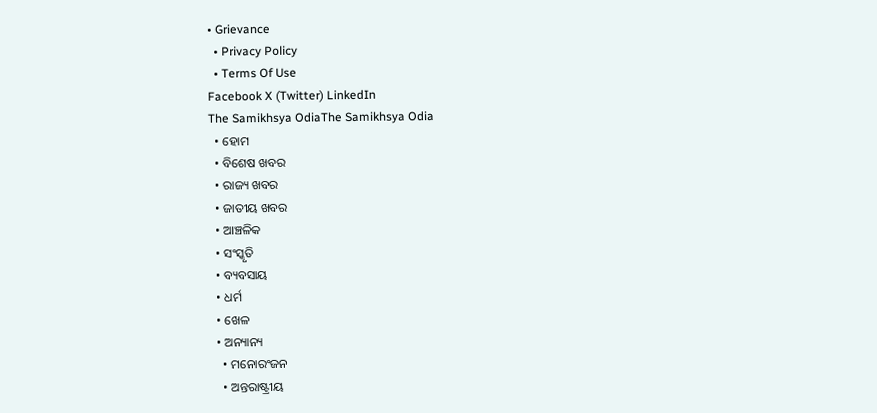• Grievance
  • Privacy Policy
  • Terms Of Use
Facebook X (Twitter) LinkedIn
The Samikhsya OdiaThe Samikhsya Odia
  • ହୋମ
  • ବିଶେଷ ଖବର
  • ରାଜ୍ୟ ଖବର
  • ଜାତୀୟ ଖବର
  • ଆଞ୍ଚଳିକ
  • ସଂସ୍କୃତି
  • ବ୍ୟବସାୟ
  • ଧର୍ମ
  • ଖେଳ
  • ଅନ୍ୟାନ୍ୟ
    • ମନୋରଂଜନ
    • ଅନ୍ତରାଷ୍ଟ୍ରୀୟ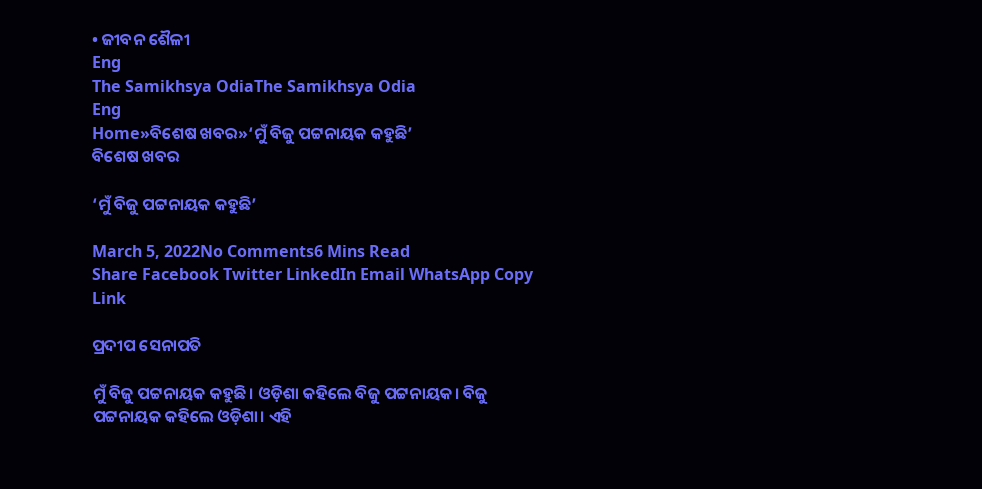• ଜୀବନ ଶୈଳୀ
Eng
The Samikhsya OdiaThe Samikhsya Odia
Eng
Home»ବିଶେଷ ଖବର»‘ମୁଁ ବିଜୁ ପଟ୍ଟନାୟକ କହୁଛି’
ବିଶେଷ ଖବର

‘ମୁଁ ବିଜୁ ପଟ୍ଟନାୟକ କହୁଛି’

March 5, 2022No Comments6 Mins Read
Share Facebook Twitter LinkedIn Email WhatsApp Copy Link

ପ୍ରଦୀପ ସେନାପତି

ମୁଁ ବିଜୁ ପଟ୍ଟନାୟକ କହୁଛି। ଓଡ଼ିଶା କହିଲେ ବିଜୁ ପଟ୍ଟନାୟକ। ବିଜୁ ପଟ୍ଟନାୟକ କହିଲେ ଓଡ଼ିଶା। ଏହି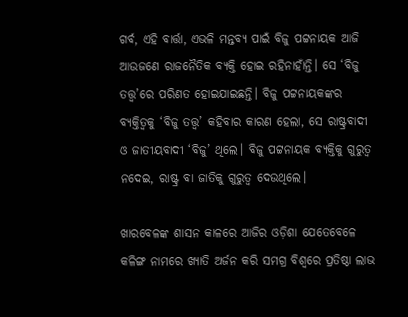ଗର୍ବ, ଏହି ବାର୍ତ୍ତା, ଏଭଳି ମନ୍ତବ୍ୟ ପାଇଁ ବିଜୁ ପଟ୍ଟନାୟକ ଆଜି ଆଉଜଣେ ରାଜନୈତିକ ବ୍ୟକ୍ତି ହୋଇ ରହିନାହାଁନ୍ତି। ସେ ‘ବିଜୁ ତତ୍ତ୍ୱ’ରେ ପରିଣତ ହୋଇଯାଇଛନ୍ତି। ବିଜୁ ପଟ୍ଟନାୟକଙ୍କର ବ୍ୟକ୍ତିତ୍ୱକୁ ‘ବିଜୁ ତତ୍ତ୍ୱ’ କହିବାର କାରଣ ହେଲା, ସେ ରାଷ୍ଟ୍ରବାଦୀ ଓ ଜାତୀୟବାଦୀ ‘ବିଜୁ’ ଥିଲେ। ବିଜୁ ପଟ୍ଟନାୟକ ବ୍ୟକ୍ତିକୁ ଗୁରୁତ୍ୱ ନଦେଇ, ରାଷ୍ଟ୍ର ବା ଜାତିକୁ ଗୁରୁତ୍ୱ ଦେଉଥିଲେ।

ଖାରବେଳଙ୍କ ଶାସନ କାଳରେ ଆଜିର ଓଡ଼ିଶା ଯେତେବେଳେ କଳିଙ୍ଗ ନାମରେ ଖ୍ୟାତି ଅର୍ଜନ କରି ସମଗ୍ର ବିଶ୍ୱରେ ପ୍ରତିଷ୍ଠା ଲାଭ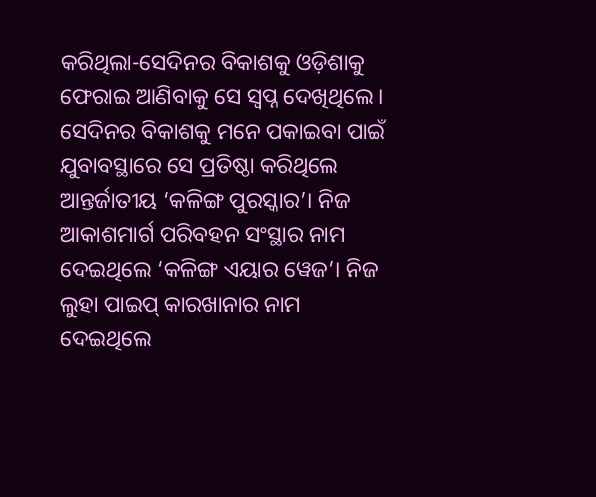କରିଥିଲା-ସେଦିନର ବିକାଶକୁ ଓଡ଼ିଶାକୁ ଫେରାଇ ଆଣିବାକୁ ସେ ସ୍ୱପ୍ନ ଦେଖିଥିଲେ। ସେଦିନର ବିକାଶକୁ ମନେ ପକାଇବା ପାଇଁ ଯୁବାବସ୍ଥାରେ ସେ ପ୍ରତିଷ୍ଠା କରିଥିଲେ ଆନ୍ତର୍ଜାତୀୟ ‘କଳିଙ୍ଗ ପୁରସ୍କାର’। ନିଜ ଆକାଶମାର୍ଗ ପରିବହନ ସଂସ୍ଥାର ନାମ ଦେଇଥିଲେ ‘କଳିଙ୍ଗ ଏୟାର ୱେଜ’। ନିଜ ଲୁହା ପାଇପ୍ କାରଖାନାର ନାମ ଦେଇଥିଲେ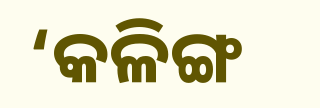‘କଳିଙ୍ଗ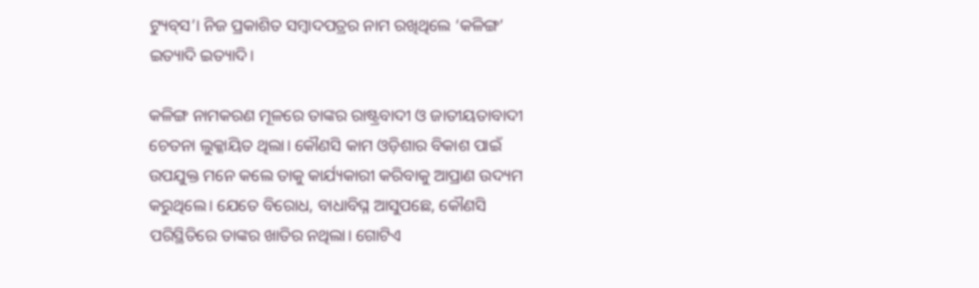ଟ୍ୟୁବ୍‌ସ’। ନିଜ ପ୍ରକାଶିତ ସମ୍ବାଦପତ୍ରର ନାମ ରଖିଥିଲେ ‘କଳିଙ୍ଗ’ ଇତ୍ୟାଦି ଇତ୍ୟାଦି।

କଳିଙ୍ଗ ନାମକରଣ ମୂଳରେ ତାଙ୍କର ରାଷ୍ଟ୍ରବାଦୀ ଓ ଜାତୀୟତାବାଦୀ ଚେତନା ଲୁକ୍କାୟିତ ଥିଲା। କୌଣସି କାମ ଓଡ଼ିଶାର ବିକାଶ ପାଇଁ ଉପଯୁକ୍ତ ମନେ କଲେ ତାକୁ କାର୍ଯ୍ୟକାରୀ କରିବାକୁ ଆପ୍ରାଣ ଉଦ୍ୟମ କରୁଥିଲେ। ଯେତେ ବିରୋଧ, ବାଧାବିଘ୍ନ ଆସୁପଛେ, କୌଣସି ପରିସ୍ଥିତିରେ ତାଙ୍କର ଖାତିର ନଥିଲା। ଗୋଟିଏ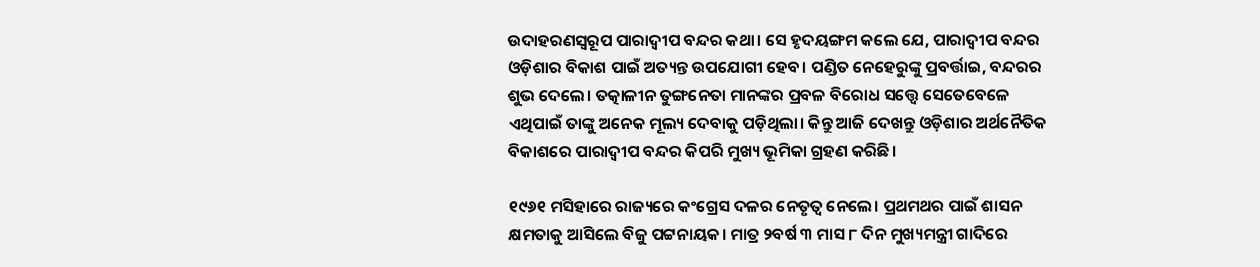ଉଦାହରଣସ୍ୱରୂପ ପାରାଦ୍ୱୀପ ବନ୍ଦର କଥା। ସେ ହୃଦୟଙ୍ଗମ କଲେ ଯେ, ପାରାଦ୍ୱୀପ ବନ୍ଦର ଓଡ଼ିଶାର ବିକାଶ ପାଇଁ ଅତ୍ୟନ୍ତ ଉପଯୋଗୀ ହେବ। ପଣ୍ଡିତ ନେହେରୁଙ୍କୁ ପ୍ରବର୍ତ୍ତାଇ, ବନ୍ଦରର ଶୁଭ ଦେଲେ। ତତ୍କାଳୀନ ତୁଙ୍ଗନେତା ମାନଙ୍କର ପ୍ରବଳ ବିରୋଧ ସତ୍ତ୍ୱେ ସେତେବେଳେ ଏଥିପାଇଁ ତାଙ୍କୁ ଅନେକ ମୂଲ୍ୟ ଦେବାକୁ ପଡ଼ିଥିଲା। କିନ୍ତୁ ଆଜି ଦେଖନ୍ତୁ ଓଡ଼ିଶାର ଅର୍ଥନୈତିକ ବିକାଶରେ ପାରାଦ୍ୱୀପ ବନ୍ଦର କିପରି ମୁଖ୍ୟ ଭୂମିକା ଗ୍ରହଣ କରିଛି।

୧୯୬୧ ମସିହାରେ ରାଜ୍ୟରେ କଂଗ୍ରେସ ଦଳର ନେତୃତ୍ୱ ନେଲେ। ପ୍ରଥମଥର ପାଇଁ ଶାସନ କ୍ଷମତାକୁ ଆସିଲେ ବିଜୁ ପଟ୍ଟନାୟକ। ମାତ୍ର ୨ବର୍ଷ ୩ ମାସ ୮ ଦିନ ମୁଖ୍ୟମନ୍ତ୍ରୀ ଗାଦିରେ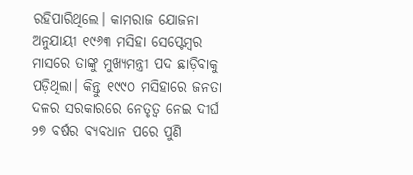ରହିପାରିଥିଲେ। କାମରାଜ ଯୋଜନା ଅନୁଯାୟୀ ୧୯୬୩ ମସିହା ସେପ୍ଟେମ୍ବର ମାସରେ ତାଙ୍କୁ ମୁଖ୍ୟମନ୍ତ୍ରୀ ପଦ ଛାଡ଼ିବାକୁ ପଡ଼ିଥିଲା। କିନ୍ତୁ ୧୯୯୦ ମସିହାରେ ଜନତା ଦଳର ସରକାରରେ ନେତୃତ୍ୱ ନେଇ ଦୀର୍ଘ ୨୭ ବର୍ଷର ବ୍ୟବଧାନ ପରେ ପୁଣି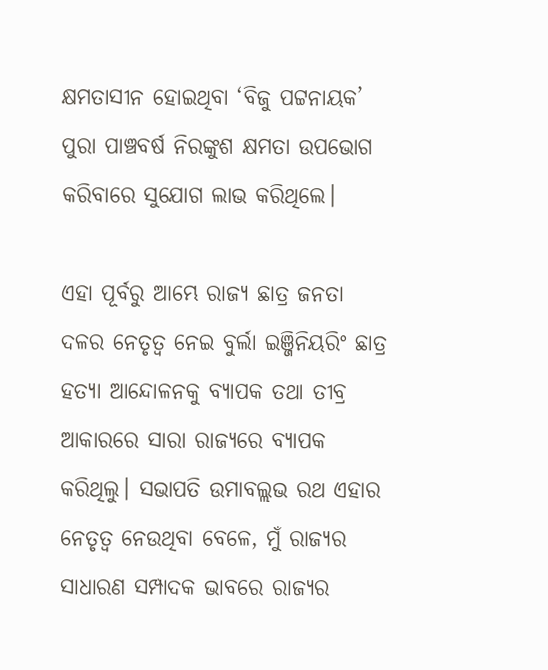କ୍ଷମତାସୀନ ହୋଇଥିବା ‘ବିଜୁ ପଟ୍ଟନାୟକ’ ପୁରା ପାଞ୍ଚବର୍ଷ ନିରଙ୍କୁଶ କ୍ଷମତା ଉପଭୋଗ କରିବାରେ ସୁଯୋଗ ଲାଭ କରିଥିଲେ।

ଏହା ପୂର୍ବରୁ ଆମ୍ଭେ ରାଜ୍ୟ ଛାତ୍ର ଜନତା ଦଳର ନେତୃତ୍ୱ ନେଇ ବୁର୍ଲା ଇଞ୍ଜିନିୟରିଂ ଛାତ୍ର ହତ୍ୟା ଆନ୍ଦୋଳନକୁ ବ୍ୟାପକ ତଥା ତୀବ୍ର ଆକାରରେ ସାରା ରାଜ୍ୟରେ ବ୍ୟାପକ କରିଥିଲୁ। ସଭାପତି ଉମାବଲ୍ଲଭ ରଥ ଏହାର ନେତୃତ୍ୱ ନେଉଥିବା ବେଳେ, ମୁଁ ରାଜ୍ୟର ସାଧାରଣ ସମ୍ପାଦକ ଭାବରେ ରାଜ୍ୟର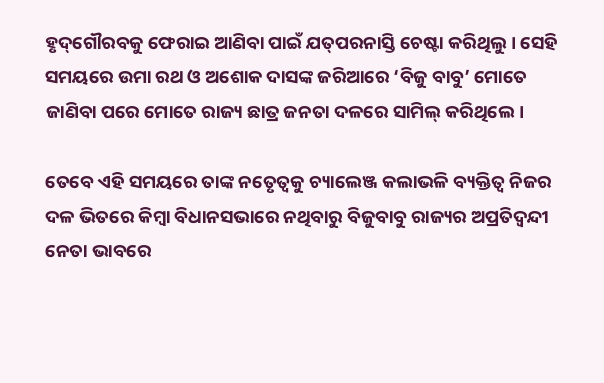ହୃଦ୍‌ଗୌରବକୁ ଫେରାଇ ଆଣିବା ପାଇଁ ଯତ୍‌ପରନାସ୍ତି ଚେଷ୍ଟା କରିଥିଲୁ। ସେହି ସମୟରେ ଉମା ରଥ ଓ ଅଶୋକ ଦାସଙ୍କ ଜରିଆରେ ‘ବିଜୁ ବାବୁ’ ମୋତେ ଜାଣିବା ପରେ ମୋତେ ରାଜ୍ୟ ଛାତ୍ର ଜନତା ଦଳରେ ସାମିଲ୍ କରିଥିଲେ।

ତେବେ ଏହି ସମୟରେ ତାଙ୍କ ନତେୃତ୍ୱକୁ ଚ୍ୟାଲେଞ୍ଜ କଲାଭଳି ବ୍ୟକ୍ତିତ୍ୱ ନିଜର ଦଳ ଭିତରେ କିମ୍ବା ବିଧାନସଭାରେ ନଥିବାରୁ ବିଜୁବାବୁ ରାଜ୍ୟର ଅପ୍ରତିଦ୍ୱନ୍ଦୀ ନେତା ଭାବରେ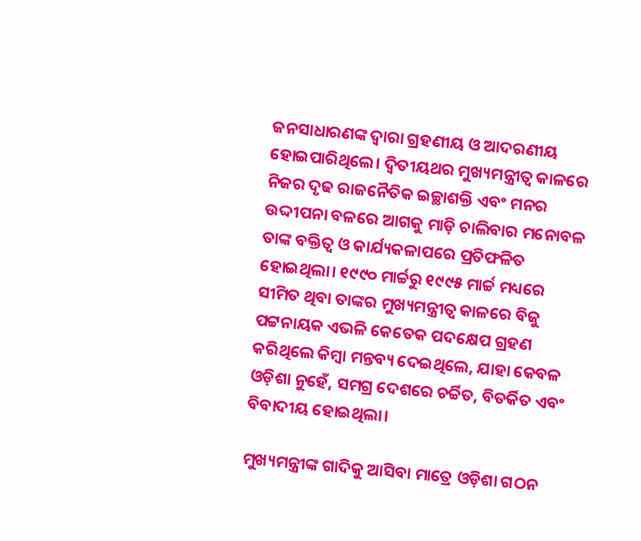ଜନସାଧାରଣଙ୍କ ଦ୍ୱାରା ଗ୍ରହଣୀୟ ଓ ଆଦରଣୀୟ ହୋଇପାରିଥିଲେ। ଦ୍ୱିତୀୟଥର ମୁଖ୍ୟମନ୍ତ୍ରୀତ୍ୱ କାଳରେ ନିଜର ଦୃଢ ରାଜନୈତିକ ଇଚ୍ଛାଶକ୍ତି ଏବଂ ମନର ଉଦ୍ଦୀପନା ବଳରେ ଆଗକୁ ମାଡ଼ି ଚାଲିବାର ମନୋବଳ ତାଙ୍କ ବକ୍ତିତ୍ୱ ଓ କାର୍ଯ୍ୟକଳାପରେ ପ୍ରତିଫଳିତ ହୋଇଥିଲା। ୧୯୯୦ ମାର୍ଚ୍ଚରୁ ୧୯୯୫ ମାର୍ଚ୍ଚ ମଧ୍ୟରେ ସୀମିତ ଥିବା ତାଙ୍କର ମୁଖ୍ୟମନ୍ତ୍ରୀତ୍ୱ କାଳରେ ବିଜୁ ପଟ୍ଟନାୟକ ଏଭଳି କେତେକ ପଦକ୍ଷେପ ଗ୍ରହଣ କରିଥିଲେ କିମ୍ବା ମନ୍ତବ୍ୟ ଦେଇଥିଲେ, ଯାହା କେବଳ ଓଡ଼ିଶା ନୁହେଁ, ସମଗ୍ର ଦେଶରେ ଚର୍ଚ୍ଚିତ, ବିତର୍କିତ ଏବଂ ବିବାଦୀୟ ହୋଇଥିଲା।

ମୁଖ୍ୟମନ୍ତ୍ରୀଙ୍କ ଗାଦିକୁ ଆସିବା ମାତ୍ରେ ଓଡ଼ିଶା ଗଠନ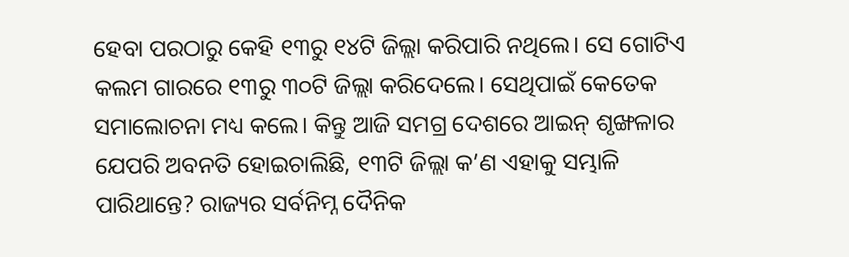ହେବା ପରଠାରୁ କେହି ୧୩ରୁ ୧୪ଟି ଜିଲ୍ଲା କରିପାରି ନଥିଲେ। ସେ ଗୋଟିଏ କଲମ ଗାରରେ ୧୩ରୁ ୩୦ଟି ଜିଲ୍ଲା କରିଦେଲେ। ସେଥିପାଇଁ କେତେକ ସମାଲୋଚନା ମଧ୍ୟ କଲେ। କିନ୍ତୁ ଆଜି ସମଗ୍ର ଦେଶରେ ଆଇନ୍ ଶୃଙ୍ଖଳାର ଯେପରି ଅବନତି ହୋଇଚାଲିଛି, ୧୩ଟି ଜିଲ୍ଲା କ’ଣ ଏହାକୁ ସମ୍ଭାଳି ପାରିଥାନ୍ତେ? ରାଜ୍ୟର ସର୍ବନିମ୍ନ ଦୈନିକ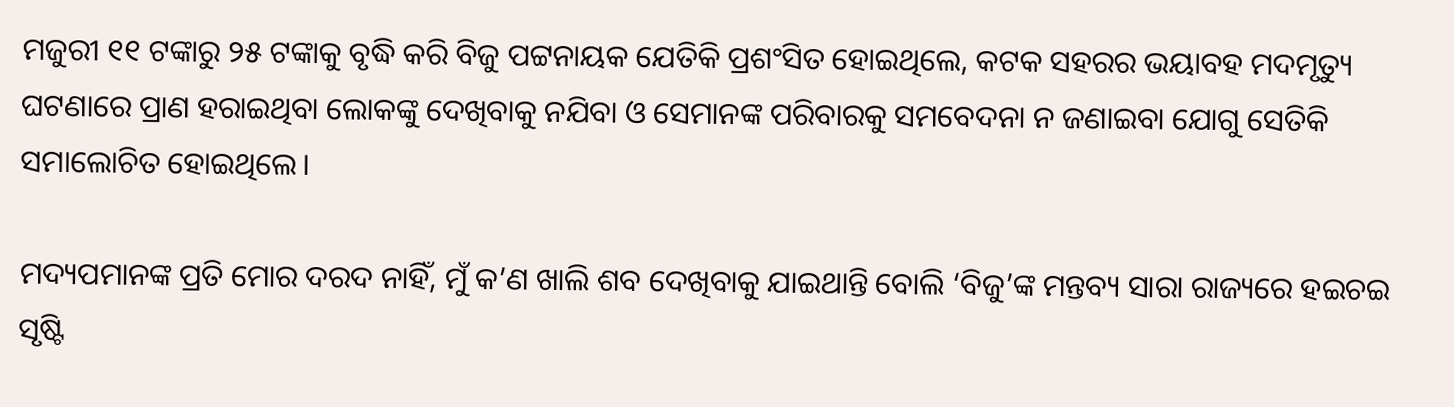ମଜୁରୀ ୧୧ ଟଙ୍କାରୁ ୨୫ ଟଙ୍କାକୁ ବୃଦ୍ଧି କରି ବିଜୁ ପଟ୍ଟନାୟକ ଯେତିକି ପ୍ରଶଂସିତ ହୋଇଥିଲେ, କଟକ ସହରର ଭୟାବହ ମଦମୃତ୍ୟୁ ଘଟଣାରେ ପ୍ରାଣ ହରାଇଥିବା ଲୋକଙ୍କୁ ଦେଖିବାକୁ ନଯିବା ଓ ସେମାନଙ୍କ ପରିବାରକୁ ସମବେଦନା ନ ଜଣାଇବା ଯୋଗୁ ସେତିକି ସମାଲୋଚିତ ହୋଇଥିଲେ।

ମଦ୍ୟପମାନଙ୍କ ପ୍ରତି ମୋର ଦରଦ ନାହିଁ, ମୁଁ କ’ଣ ଖାଲି ଶବ ଦେଖିବାକୁ ଯାଇଥାନ୍ତି ବୋଲି ‘ବିଜୁ’ଙ୍କ ମନ୍ତବ୍ୟ ସାରା ରାଜ୍ୟରେ ହଇଚଇ ସୃଷ୍ଟି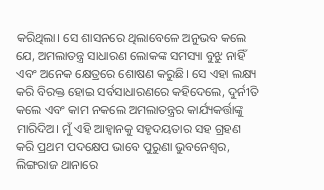କରିଥିଲା। ସେ ଶାସନରେ ଥିଲାବେଳେ ଅନୁଭବ କଲେ ଯେ, ଅମଲାତନ୍ତ୍ର ସାଧାରଣ ଲୋକଙ୍କ ସମସ୍ୟା ବୁଝୁ ନାହିଁ ଏବଂ ଅନେକ କ୍ଷେତ୍ରରେ ଶୋଷଣ କରୁଛି। ସେ ଏହା ଲକ୍ଷ୍ୟ କରି ବିରକ୍ତ ହୋଇ ସର୍ବସାଧାରଣରେ କହିଦେଲେ, ଦୁର୍ନୀତି କଲେ ଏବଂ କାମ ନକଲେ ଅମଲାତନ୍ତ୍ରର କାର୍ଯ୍ୟକର୍ତ୍ତାଙ୍କୁ ମାରିଦିଅ। ମୁଁ ଏହି ଆହ୍ୱାନକୁ ସହୃଦୟତାର ସହ ଗ୍ରହଣ କରି ପ୍ରଥମ ପଦକ୍ଷେପ ଭାବେ ପୁରୁଣା ଭୁବନେଶ୍ୱର, ଲିଙ୍ଗରାଜ ଥାନାରେ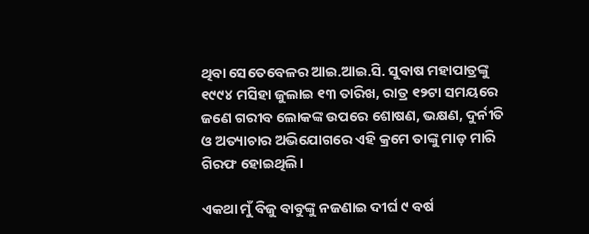ଥିବା ସେତେବେଳର ଆଇ.ଆଇ.ସି. ସୁବାଷ ମହାପାତ୍ରଙ୍କୁ ୧୯୯୪ ମସିହା ଜୁଲାଇ ୧୩ ତାରିଖ, ରାତ୍ର ୧୨ଟା ସମୟରେ ଜଣେ ଗରୀବ ଲୋକଙ୍କ ଉପରେ ଶୋଷଣ, ଭକ୍ଷଣ, ଦୁର୍ନୀତି ଓ ଅତ୍ୟାଚାର ଅଭିଯୋଗରେ ଏହି କ୍ରମେ ତାଙ୍କୁ ମାଡ଼ ମାରି ଗିରଫ ହୋଇଥିଲି।

ଏକଥା ମୁଁ ବିଜୁ ବାବୁଙ୍କୁ ନଜଣାଇ ଦୀର୍ଘ ୯ ବର୍ଷ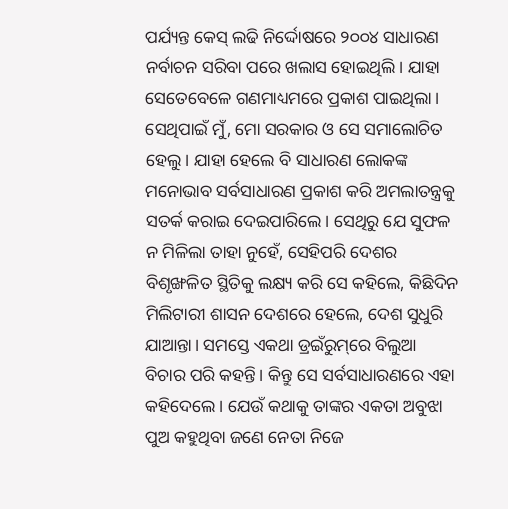ପର୍ଯ୍ୟନ୍ତ କେସ୍ ଲଢି ନିର୍ଦ୍ଦୋଷରେ ୨୦୦୪ ସାଧାରଣ ନର୍ବାଚନ ସରିବା ପରେ ଖଲାସ ହୋଇଥିଲି। ଯାହା ସେତେବେଳେ ଗଣମାଧ୍ୟମରେ ପ୍ରକାଶ ପାଇଥିଲା। ସେଥିପାଇଁ ମୁଁ, ମୋ ସରକାର ଓ ସେ ସମାଲୋଚିତ ହେଲୁ। ଯାହା ହେଲେ ବି ସାଧାରଣ ଲୋକଙ୍କ ମନୋଭାବ ସର୍ବସାଧାରଣ ପ୍ରକାଶ କରି ଅମଲାତନ୍ତ୍ରକୁ ସତର୍କ କରାଇ ଦେଇପାରିଲେ। ସେଥିରୁ ଯେ ସୁଫଳ ନ ମିଳିଲା ତାହା ନୁହେଁ, ସେହିପରି ଦେଶର ବିଶୃଙ୍ଖଳିତ ସ୍ଥିତିକୁ ଲକ୍ଷ୍ୟ କରି ସେ କହିଲେ, କିଛିଦିନ ମିଲିଟାରୀ ଶାସନ ଦେଶରେ ହେଲେ, ଦେଶ ସୁଧୁରି ଯାଆନ୍ତା। ସମସ୍ତେ ଏକଥା ଡ୍ରଇଁରୁମ୍‌ରେ ବିଲୁଆ ବିଚାର ପରି କହନ୍ତି। କିନ୍ତୁ ସେ ସର୍ବସାଧାରଣରେ ଏହା କହିଦେଲେ। ଯେଉଁ କଥାକୁ ତାଙ୍କର ଏକତା ଅବୁଝା ପୁଅ କହୁଥିବା ଜଣେ ନେତା ନିଜେ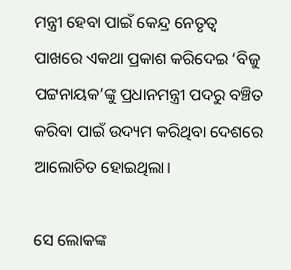ମନ୍ତ୍ରୀ ହେବା ପାଇଁ କେନ୍ଦ୍ର ନେତୃତ୍ୱ ପାଖରେ ଏକଥା ପ୍ରକାଶ କରିଦେଇ ‘ବିଜୁ ପଟ୍ଟନାୟକ’ଙ୍କୁ ପ୍ରଧାନମନ୍ତ୍ରୀ ପଦରୁ ବଞ୍ଚିତ କରିବା ପାଇଁ ଉଦ୍ୟମ କରିଥିବା ଦେଶରେ ଆଲୋଚିତ ହୋଇଥିଲା।

ସେ ଲୋକଙ୍କ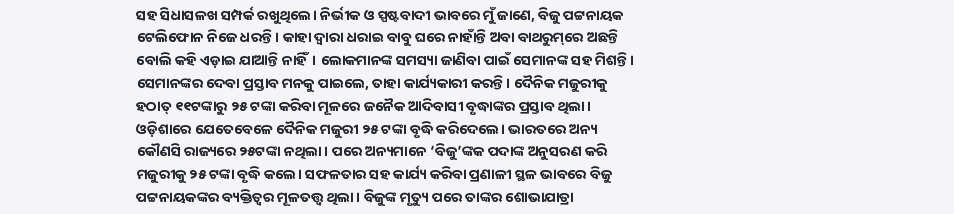ସହ ସିଧାସଳଖ ସମ୍ପର୍କ ରଖୁଥିଲେ। ନିର୍ଭୀକ ଓ ସ୍ପଷ୍ଟବାଦୀ ଭାବରେ ମୁଁ ଜାଣେ, ବିଜୁ ପଟ୍ଟନାୟକ ଟେଲିଫୋନ ନିଜେ ଧରନ୍ତି। କାହା ଦ୍ୱାରା ଧରାଇ ବାବୁ ଘରେ ନାହାଁନ୍ତି ଅବା ବାଥରୁମ୍‌ରେ ଅଛନ୍ତି ବୋଲି କହି ଏଡ଼ାଇ ଯାଆନ୍ତି ନାହିଁ। ଲୋକମାନଙ୍କ ସମସ୍ୟା ଜାଣିବା ପାଇଁ ସେମାନଙ୍କ ସହ ମିଶନ୍ତି। ସେମାନଙ୍କର ଦେବା ପ୍ରସ୍ତାବ ମନକୁ ପାଇଲେ, ତାହା କାର୍ଯ୍ୟକାରୀ କରନ୍ତି। ଦୈନିକ ମଜୁରୀକୁ ହଠାତ୍ ୧୧ଟଙ୍କାରୁ ୨୫ ଟଙ୍କା କରିବା ମୂଳରେ ଜନୈକ ଆଦିବାସୀ ବୃଦ୍ଧାଙ୍କର ପ୍ରସ୍ତାବ ଥିଲା। ଓଡ଼ିଶାରେ ଯେତେବେଳେ ଦୈନିକ ମଜୁରୀ ୨୫ ଟଙ୍କା ବୃଦ୍ଧି କରିଦେଲେ। ଭାରତରେ ଅନ୍ୟ କୌଣସି ରାଜ୍ୟରେ ୨୫ଟଙ୍କା ନଥିଲା। ପରେ ଅନ୍ୟମାନେ ‘ବିଜୁ’ଙ୍କକ ପଦାଙ୍କ ଅନୁସରଣ କରି ମଜୁରୀକୁ ୨୫ ଟଙ୍କା ବୃଦ୍ଧି କଲେ। ସଫଳତାର ସହ କାର୍ଯ୍ୟ କରିବା ପ୍ରଣାଳୀ ସ୍ଥଳ ଭାବରେ ବିଜୁ ପଟ୍ଟନାୟକଙ୍କର ବ୍ୟକ୍ତିତ୍ୱର ମୂଳତତ୍ତ୍ୱ ଥିଲା। ବିଜୁଙ୍କ ମୃତ୍ୟୁ ପରେ ତାଙ୍କର ଶୋଭାଯାତ୍ରା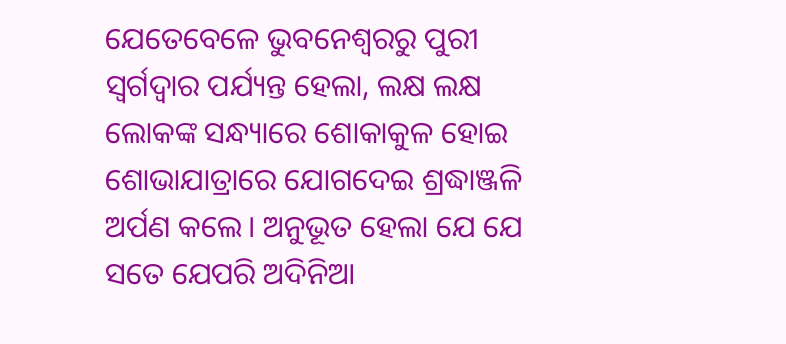ଯେତେବେଳେ ଭୁବନେଶ୍ୱରରୁ ପୁରୀ ସ୍ୱର୍ଗଦ୍ୱାର ପର୍ଯ୍ୟନ୍ତ ହେଲା, ଲକ୍ଷ ଲକ୍ଷ ଲୋକଙ୍କ ସନ୍ଧ୍ୟାରେ ଶୋକାକୁଳ ହୋଇ ଶୋଭାଯାତ୍ରାରେ ଯୋଗଦେଇ ଶ୍ରଦ୍ଧାଞ୍ଜଳି ଅର୍ପଣ କଲେ। ଅନୁଭୂତ ହେଲା ଯେ ଯେ ସତେ ଯେପରି ଅଦିନିଆ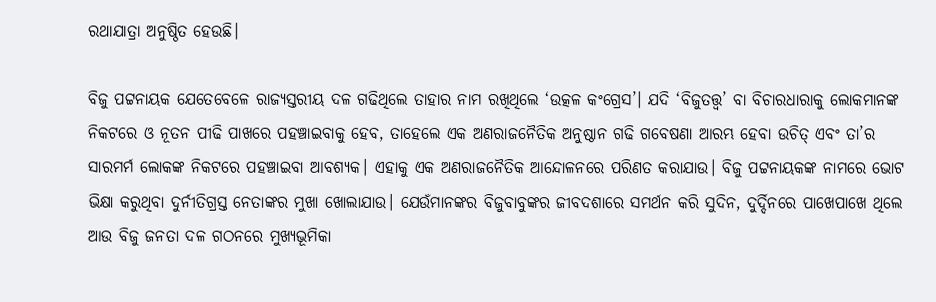ରଥାଯାତ୍ରା ଅନୁଷ୍ଠିତ ହେଉଛି।

ବିଜୁ ପଟ୍ଟନାୟକ ଯେତେବେଳେ ରାଜ୍ୟସ୍ତରୀୟ ଦଳ ଗଢିଥିଲେ ତାହାର ନାମ ରଖିଥିଲେ ‘ଉତ୍କଳ କଂଗ୍ରେସ’। ଯଦି ‘ବିଜୁତତ୍ତ୍ୱ’ ବା ବିଚାରଧାରାକୁ ଲୋକମାନଙ୍କ ନିକଟରେ ଓ ନୂତନ ପୀଢି ପାଖରେ ପହଞ୍ଚାଇବାକୁ ହେବ, ତାହେଲେ ଏକ ଅଣରାଜନୈତିକ ଅନୁଷ୍ଠାନ ଗଢି ଗବେଷଣା ଆରମ୍ଭ ହେବା ଉଚିତ୍ ଏବଂ ତା’ର ସାରମର୍ମ ଲୋକଙ୍କ ନିକଟରେ ପହଞ୍ଚାଇବା ଆବଶ୍ୟକ। ଏହାକୁ ଏକ ଅଣରାଜନୈତିକ ଆନ୍ଦୋଳନରେ ପରିଣତ କରାଯାଉ। ବିଜୁ ପଟ୍ଟନାୟକଙ୍କ ନାମରେ ଭୋଟ ଭିକ୍ଷା କରୁଥିବା ଦୁର୍ନୀତିଗ୍ରସ୍ତ ନେତାଙ୍କର ମୁଖା ଖୋଲାଯାଉ। ଯେଉଁମାନଙ୍କର ବିଜୁବାବୁଙ୍କର ଜୀବଦଶାରେ ସମର୍ଥନ କରି ସୁଦିନ, ଦୁର୍ଦ୍ଦିନରେ ପାଖେପାଖେ ଥିଲେ ଆଉ ବିଜୁ ଜନତା ଦଳ ଗଠନରେ ମୁଖ୍ୟଭୂମିକା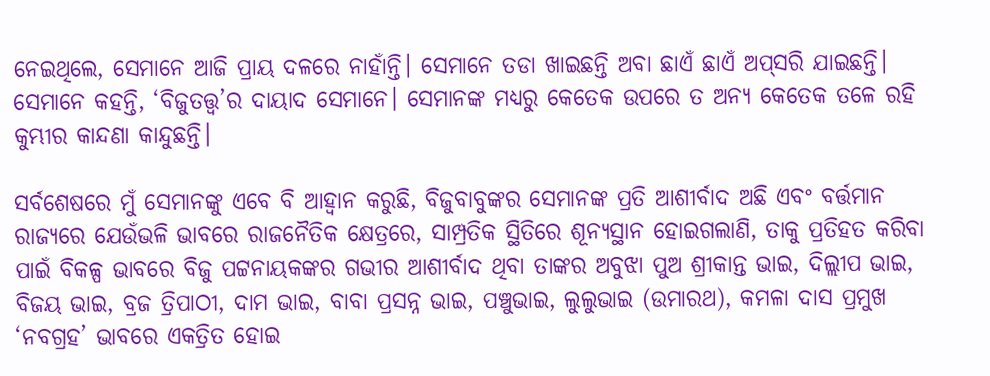ନେଇଥିଲେ, ସେମାନେ ଆଜି ପ୍ରାୟ ଦଳରେ ନାହାଁନ୍ତି। ସେମାନେ ତଡା ଖାଇଛନ୍ତି ଅବା ଛାଏଁ ଛାଏଁ ଅପ୍‌ସରି ଯାଇଛନ୍ତି। ସେମାନେ କହନ୍ତି, ‘ବିଜୁତତ୍ତ୍ୱ’ର ଦାୟାଦ ସେମାନେ। ସେମାନଙ୍କ ମଧ୍ୟରୁ କେତେକ ଉପରେ ତ ଅନ୍ୟ କେତେକ ତଳେ ରହି କୁମ୍ଭୀର କାନ୍ଦଣା କାନ୍ଦୁଛନ୍ତି।

ସର୍ବଶେଷରେ ମୁଁ ସେମାନଙ୍କୁ ଏବେ ବି ଆହ୍ୱାନ କରୁଛି, ବିଜୁବାବୁଙ୍କର ସେମାନଙ୍କ ପ୍ରତି ଆଶୀର୍ବାଦ ଅଛି ଏବଂ ବର୍ତ୍ତମାନ ରାଜ୍ୟରେ ଯେଉଁଭଳି ଭାବରେ ରାଜନୈତିକ କ୍ଷେତ୍ରରେ, ସାମ୍ପ୍ରତିକ ସ୍ଥିତିରେ ଶୂନ୍ୟସ୍ଥାନ ହୋଇଗଲାଣି, ତାକୁ ପ୍ରତିହତ କରିବା ପାଇଁ ବିକଳ୍ପ ଭାବରେ ବିଜୁ ପଟ୍ଟନାୟକଙ୍କର ଗଭୀର ଆଶୀର୍ବାଦ ଥିବା ତାଙ୍କର ଅବୁଝା ପୁଅ ଶ୍ରୀକାନ୍ତ ଭାଇ, ଦିଲ୍ଲୀପ ଭାଇ, ବିଜୟ ଭାଇ, ବ୍ରଜ ତ୍ରିପାଠୀ, ଦାମ ଭାଇ, ବାବା ପ୍ରସନ୍ନ ଭାଇ, ପଞ୍ଚୁଭାଇ, ଲୁଲୁଭାଇ (ଉମାରଥ), କମଳା ଦାସ ପ୍ରମୁଖ ‘ନବଗ୍ରହ’ ଭାବରେ ଏକତ୍ରିତ ହୋଇ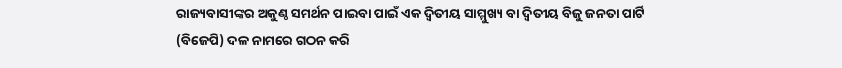ରାଜ୍ୟବାସୀଙ୍କର ଅକୁଣ୍ଠ ସମର୍ଥନ ପାଇବା ପାଇଁ ଏକ ଦ୍ୱିତୀୟ ସାମ୍ମୁଖ୍ୟ ବା ଦ୍ୱିତୀୟ ବିଜୁ ଜନତା ପାର୍ଟି (ବିଜେପି) ଦଳ ନାମରେ ଗଠନ କରି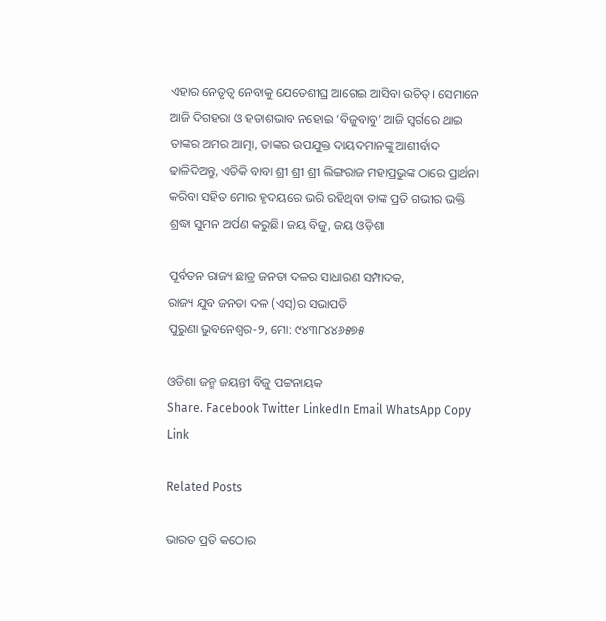ଏହାର ନେତୃତ୍ୱ ନେବାକୁ ଯେତେଶୀଘ୍ର ଆଗେଇ ଆସିବା ଉଚିତ୍। ସେମାନେ ଆଜି ଦିଗହରା ଓ ହତାଶଭାବ ନହୋଇ ‘ବିଜୁବାବୁ’ ଆଜି ସ୍ୱର୍ଗରେ ଥାଇ ତାଙ୍କର ଅମର ଆତ୍ମା, ତାଙ୍କର ଉପଯୁକ୍ତ ଦାୟଦମାନଙ୍କୁ ଆଶୀର୍ବାଦ ଢାଳିଦିଅନ୍ତୁ, ଏତିକି ବାବା ଶ୍ରୀ ଶ୍ରୀ ଶ୍ରୀ ଲିଙ୍ଗରାଜ ମହାପ୍ରଭୁଙ୍କ ଠାରେ ପ୍ରାର୍ଥନା କରିବା ସହିତ ମୋର ହୃଦୟରେ ଭରି ରହିଥିବା ତାଙ୍କ ପ୍ରତି ଗଭୀର ଭକ୍ତି ଶ୍ରଦ୍ଧା ସୁମନ ଅର୍ପଣ କରୁଛି। ଜୟ ବିଜୁ, ଜୟ ଓଡ଼ିଶା

ପୂର୍ବତନ ରାଜ୍ୟ ଛାତ୍ର ଜନତା ଦଳର ସାଧାରଣ ସମ୍ପାଦକ,
ରାଜ୍ୟ ଯୁବ ଜନତା ଦଳ (ଏସ୍‌)ର ସଭାପତି
ପୁରୁଣା ଭୁବନେଶ୍ୱର-୨, ମୋ: ୯୪୩୮୪୪୬୫୭୫

ଓଡିଶା ଜନ୍ମ ଜୟନ୍ତୀ ବିଜୁ ପଟ୍ଟନାୟକ
Share. Facebook Twitter LinkedIn Email WhatsApp Copy Link

Related Posts

ଭାରତ ପ୍ରତି କଠୋର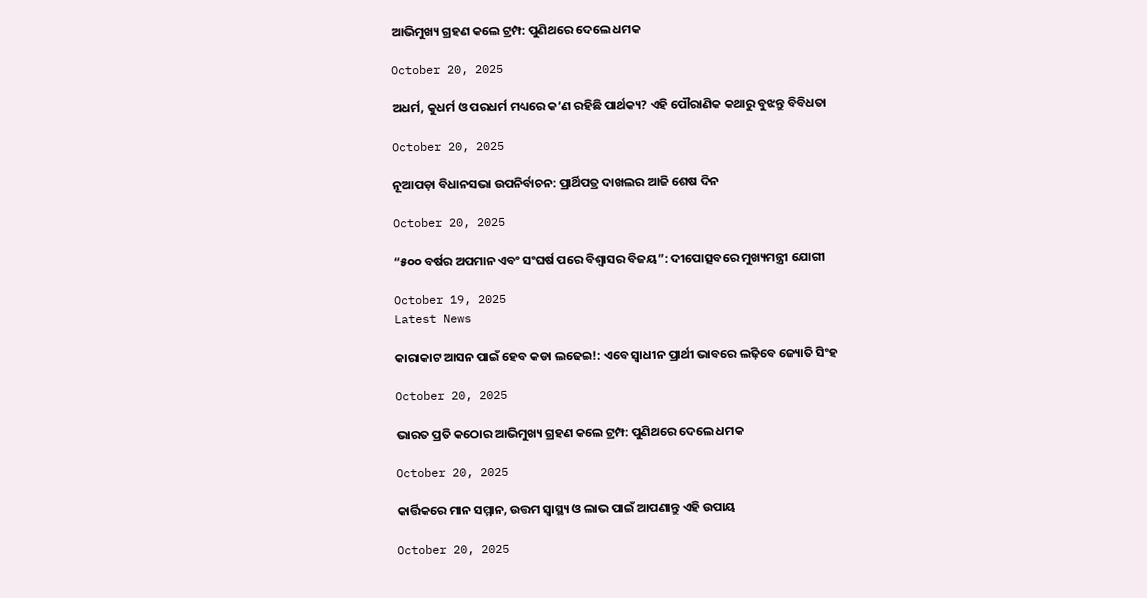ଆଭିମୁଖ୍ୟ ଗ୍ରହଣ କଲେ ଟ୍ରମ୍ପ: ପୁଣିଥରେ ଦେଲେ ଧମକ

October 20, 2025

ଅଧର୍ମ, କୁଧର୍ମ ଓ ପରଧର୍ମ ମଧ୍ୟରେ କ’ଣ ରହିଛି ପାର୍ଥକ୍ୟ? ଏହି ପୌରାଣିକ କଥାରୁ ବୁଝନ୍ତୁ ବିବିଧତା

October 20, 2025

ନୂଆପଡ଼ା ବିଧାନସଭା ଉପନିର୍ବାଚନ: ପ୍ରାର୍ଥିପତ୍ର ଦାଖଲର ଆଜି ଶେଷ ଦିନ

October 20, 2025

“୫୦୦ ବର୍ଷର ଅପମାନ ଏବଂ ସଂଘର୍ଷ ପରେ ବିଶ୍ୱାସର ବିଜୟ”: ଦୀପୋତ୍ସବରେ ମୁଖ୍ୟମନ୍ତ୍ରୀ ଯୋଗୀ

October 19, 2025
Latest News

କାରାକାଟ ଆସନ ପାଇଁ ହେବ କଡା ଲଢେଇ!: ଏବେ ସ୍ୱାଧୀନ ପ୍ରାର୍ଥୀ ଭାବରେ ଲଢ଼ିବେ ଜ୍ୟୋତି ସିଂହ

October 20, 2025

ଭାରତ ପ୍ରତି କଠୋର ଆଭିମୁଖ୍ୟ ଗ୍ରହଣ କଲେ ଟ୍ରମ୍ପ: ପୁଣିଥରେ ଦେଲେ ଧମକ

October 20, 2025

କାର୍ତ୍ତିକରେ ମାନ ସମ୍ମାନ, ଉତ୍ତମ ସ୍ବାସ୍ଥ୍ୟ ଓ ଲାଭ ପାଇଁ ଆପଣାନ୍ତୁ ଏହି ଉପାୟ

October 20, 2025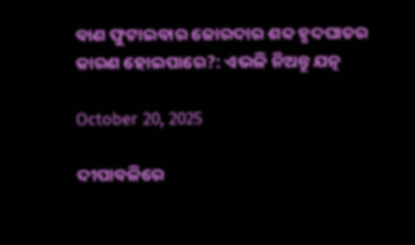ବାଣ ଫୁଟାଇବାର ଜୋରଦାର ଶବ୍ଦ ହୃଦଘାତର କାରଣ ହୋଇପାରେ?: ଏଭଳି ନିଅନ୍ତୁ ଯତ୍ନ

October 20, 2025

ଦୀପାବଳିରେ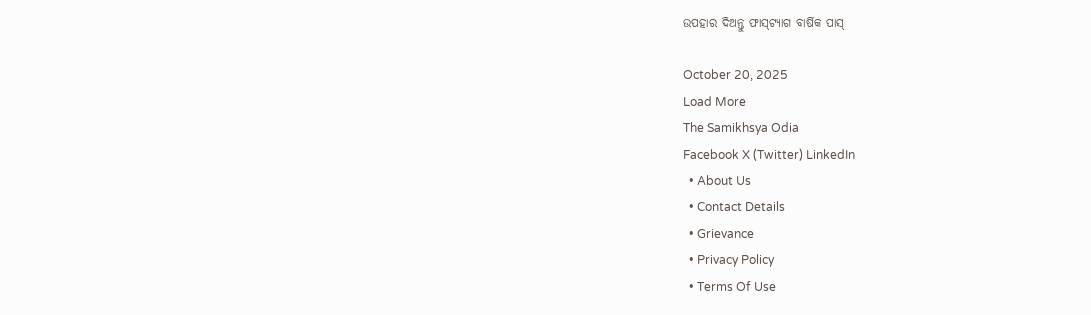ଉପହାର ଦିଅନ୍ତୁ ଫାସ୍‌ଟ୍ୟାଗ ବାର୍ଷିକ ପାସ୍

October 20, 2025
Load More
The Samikhsya Odia
Facebook X (Twitter) LinkedIn
  • About Us
  • Contact Details
  • Grievance
  • Privacy Policy
  • Terms Of Use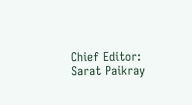Chief Editor: Sarat Paikray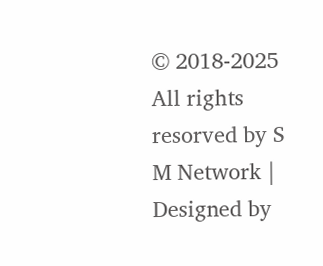© 2018-2025 All rights resorved by S M Network | Designed by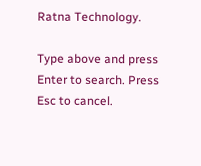Ratna Technology.

Type above and press Enter to search. Press Esc to cancel.